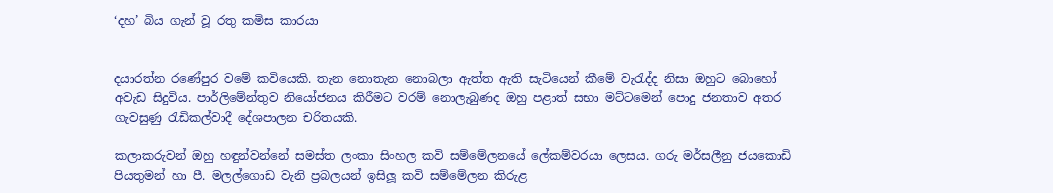‘දහ’ බිය ගැන් වූ රතු කමිස කාරයා


දයාරත්න රණේපුර වමේ කවියෙකි. තැන නොතැන නොබලා ඇත්ත ඇති සැටියෙන් කීමේ වැරැද්ද නිසා ඔහුට බොහෝ අවැඩ සිදුවිය. පාර්ලිමේන්තුව නියෝජනය කිරීමට වරම් නොලැබුණද ඔහු පළාත් සභා මට්ටමෙන් පොදු ජනතාව අතර ගැවසුණු රැඩිකල්වාදී දේශපාලන චරිතයකි.

කලාකරුවන් ඔහු හඳුන්වන්නේ සමස්ත ලංකා සිංහල කවි සම්මේලනයේ ලේකම්වරයා ලෙසය. ගරු මර්සලීනු ජයකොඩි පියතුමන් හා පී. මලල්ගොඩ වැනි ප්‍රබලයන් ඉසිලූ කවි සම්මේලන කිරුළ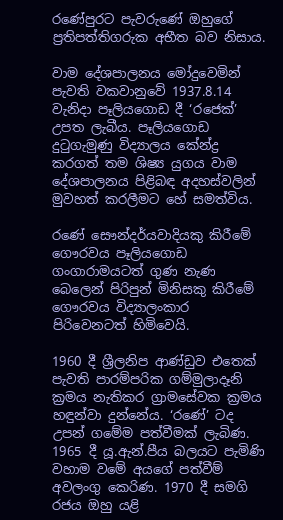රණේපුරට පැවරුණේ ඔහුගේ ප්‍රතිපත්තිගරුක අභීත බව නිසාය.

වාම දේශපාලනය මෝදුවෙමින් පැවති වකවානුවේ 1937.8.14 වැනිදා පෑලියගොඩ දී ‘රජෙක්’ උපත ලැබීය. පෑලියගොඩ දුටුගැමුණු විද්‍යාලය කේන්ද්‍ර කරගත් තම ශිෂ්‍ය යුගය වාම දේශපාලනය පිළිබඳ අදහස්වලින් මුවහත් කරලීමට හේ සමත්විය.

රණේ සෞන්දර්යවාදියකු කිරීමේ ගෞරවය පෑලියගොඩ ගංගාරාමයටත් ගුණ නැණ බෙලෙන් පිරිපුන් මිනිසකු කිරීමේ ගෞරවය විද්‍යාලංකාර පිරිවෙනටත් හිමිවෙයි.

1960 දී ශ්‍රීලනිප ආණ්ඩුව එතෙක් පැවති පාරම්පරික ගම්මුලාදෑනි ක්‍රමය නැතිකර ග්‍රාමසේවක ක්‍රමය හඳුන්වා දුන්නේය. ‘රණේ’ ටද උපන් ගමේම පත්වීමක් ලැබිණ. 1965 දී යූ.ඇන්.පීය බලයට පැමිණි වහාම වමේ අයගේ පත්වීම් අවලංගු කෙරිණ. 1970 දී සමගි රජය ඔහු යළි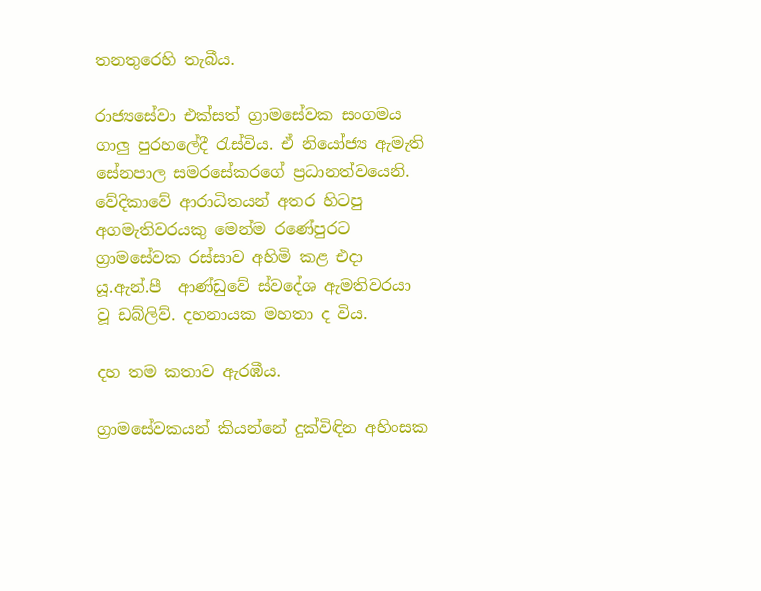තනතුරෙහි තැබීය.

රාජ්‍යසේවා එක්සත් ග්‍රාමසේවක සංගමය ගාලු පුරහලේදී රැස්විය. ඒ නියෝජ්‍ය ඇමැති සේනපාල සමරසේකරගේ ප්‍රධානත්වයෙනි. වේදිකාවේ ආරාධිතයන් අතර හිටපු අගමැතිවරයකු මෙන්ම රණේපුරට ග්‍රාමසේවක රස්සාව අහිමි කළ එදා යූ.ඇන්.පී  ආණ්ඩුවේ ස්වදේශ ඇමතිවරයා වූ ඩබ්ලිව්. දහනායක මහතා ද විය.

දහ තම කතාව ඇරඹීය.

ග්‍රාමසේවකයන් කියන්නේ දුක්විඳින අහිංසක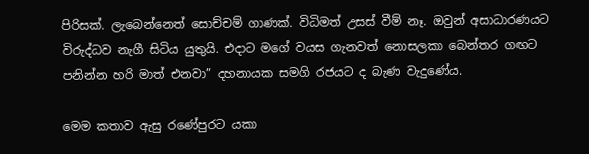පිරිසක්. ලැබෙන්නෙත් සොච්චම් ගාණක්. විධිමත් උසස් වීම් නෑ. ඔවුන් අසාධාරණයට විරුද්ධව නැගී සිටිය යුතුයි. එදාට මගේ වයස ගැනවත් නොසලකා බෙන්තර ගඟට පනින්න හරි මාත් එනවා” දහනායක සමගි රජයට ද බැණ වැදුණේය.

මෙම කතාව ඇසු රණේපුරට යකා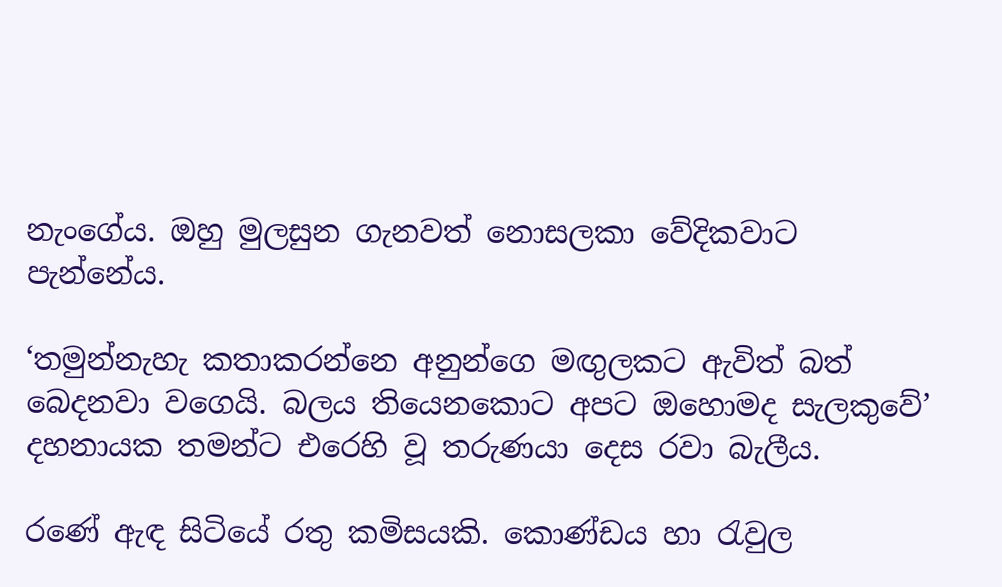නැංගේය. ඔහු මුලසුන ගැනවත් නොසලකා වේදිකවාට පැන්නේය.

‘තමුන්නැහැ කතාකරන්නෙ අනුන්ගෙ මඟුලකට ඇවිත් බත් බෙදනවා වගෙයි. බලය තියෙනකොට අපට ඔහොමද සැලකුවේ’ දහනායක තමන්ට එරෙහි වූ තරුණයා දෙස රවා බැලීය.

රණේ ඇඳ සිටියේ රතු කමිසයකි. කොණ්ඩය හා රැවුල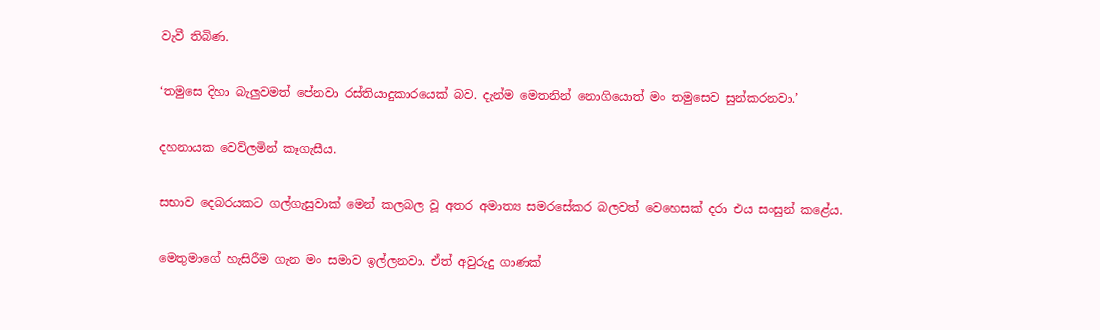වැවී තිබිණ.

‘තමුසෙ දිහා බැලුවමත් පේනවා රස්තියාදුකාරයෙක් බව. දැන්ම මෙතනින් නොගියොත් මං තමුසෙව සුන්කරනවා.’

දහනායක වෙව්ලමින් කෑගැසීය.

සභාව දෙබරයකට ගල්ගැසුවාක් මෙන් කලබල වූ අතර අමාත්‍ය සමරසේකර බලවත් වෙහෙසක් දරා එය සංසුන් කළේය.

මෙතුමාගේ හැසිරීම ගැන මං සමාව ඉල්ලනවා. ඒත් අවුරුදු ගාණක්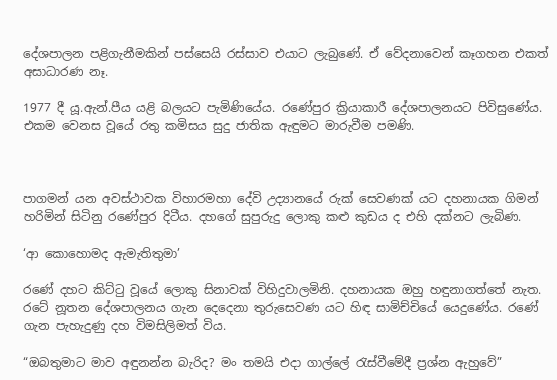දේශපාලන පළිගැනීමකින් පස්සෙයි රස්සාව එයාට ලැබුණේ. ඒ වේදනාවෙන් කෑගහන එකත් අසාධාරණ නෑ.

1977 දී යූ.ඇන්.පීය යළි බලයට පැමිණියේය. රණේපුර ක්‍රියාකාරී දේශපාලනයට පිවිසුණේය. එකම වෙනස වූයේ රතු කමිසය සුදු ජාතික ඇඳුමට මාරුවීම පමණි.



පාගමන් යන අවස්ථාවක විහාරමහා දේවි උද්‍යානයේ රුක් සෙවණක් යට දහනායක ගිමන් හරිමින් සිටිනු රණේපුර දිටීය. දහගේ සුපුරුදු ලොකු කළු කුඩය ද එහි දක්නට ලැබිණ.

‘ආ කොහොමද ඇමැතිතුමා’

රණේ දහට කිට්ටු වූයේ ලොකු සිනාවක් විහිදුවාලමිනි. දහනායක ඔහු හඳුනාගත්තේ නැත. රටේ නූතන දේශපාලනය ගැන දෙදෙනා තුරුසෙවණ යට හිඳ සාමිච්චියේ යෙදුණේය. රණේ ගැන පැහැදුණු දහ විමසිලිමත් විය.

“ඔබතුමාට මාව අඳුනන්න බැරිද? මං තමයි එදා ගාල්ලේ රැස්වීමේදී ප්‍රශ්න ඇහුවේ”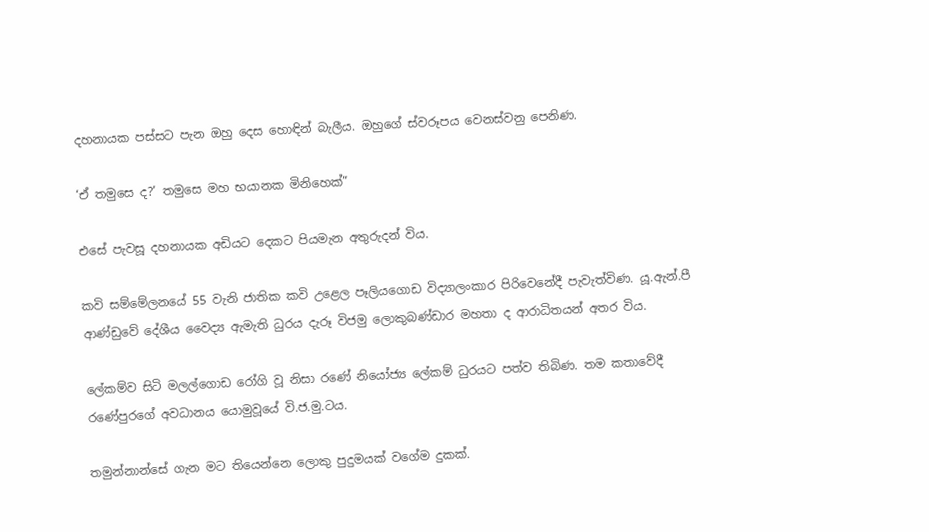දහනායක පස්සට පැන ඔහු දෙස හොඳින් බැලීය. ඔහුගේ ස්වරූපය වෙනස්වනු පෙනිණ.

‘ඒ තමුසෙ ද?’ තමුසෙ මහ භයානක මිනිහෙක්”

එසේ පැවසූ දහනායක අඩියට දෙකට පියමැන අතුරුදන් විය.

කවි සම්මේලනයේ 55 වැනි ජාතික කවි උළෙල පෑලියගොඩ විද්‍යාලංකාර පිරිවෙනේදී පැවැත්විණ. යූ.ඇන්.පී ආණ්ඩුවේ දේශීය වෛද්‍ය ඇමැති ධුරය දැරූ විජමු ලොකුබණ්ඩාර මහතා ද ආරාධිතයන් අතර විය.

ලේකම්ව සිටි මලල්ගොඩ රෝගි වූ නිසා රණේ නියෝජ්‍ය ලේකම් ධුරයට පත්ව තිබිණ. තම කතාවේදී රණේපුරගේ අවධානය යොමුවූයේ වි.ජ.මු.ටය.

තමුන්නාන්සේ ගැන මට තියෙන්නෙ ලොකු පුදුමයක් වගේම දුකක්.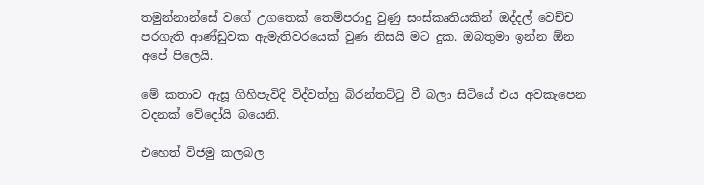තමුන්නාන්සේ වගේ උගතෙක් තෙම්පරාදු වුණු සංස්කෘතියකින් ඔද්දල් වෙච්ච  පරගැති ආණ්ඩුවක ඇමැතිවරයෙක් වුණ නිසයි මට දුක. ඔබතුමා ඉන්න ඕන අපේ පිලෙයි.

මේ කතාව ඇසූ ගිහිපැවිදි විද්වත්හු බිරන්තට්ටු වී බලා සිටියේ එය අවකැපෙන වදනක් වේදෝයි බයෙනි.

එහෙත් විජමු කලබල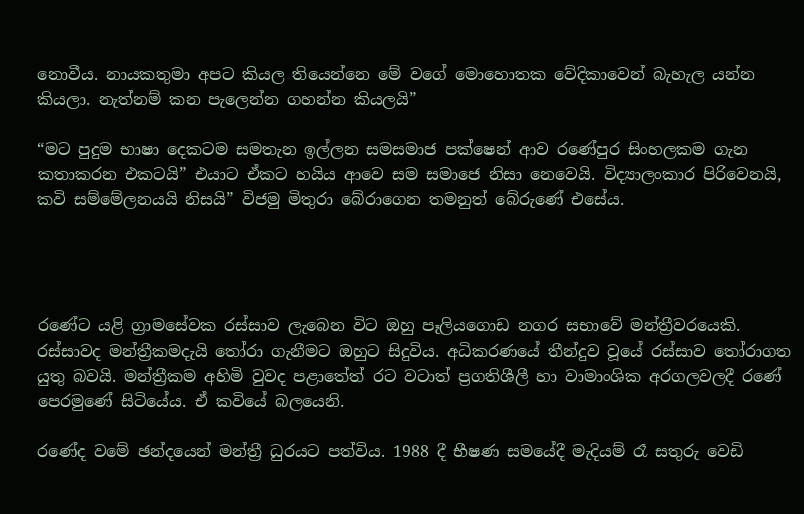නොවීය. නායකතුමා අපට කියල තියෙන්නෙ මේ වගේ මොහොතක වේදිකාවෙන් බැහැල යන්න කියලා. නැත්නම් කන පැලෙන්න ගහන්න කියලයි”

“මට පුදුම භාෂා දෙකටම සමතැන ඉල්ලන සමසමාජ පක්ෂෙන් ආව රණේපුර සිංහලකම ගැන කතාකරන එකටයි” එයාට ඒකට හයිය ආවෙ සම සමාජෙ නිසා නෙවෙයි. විද්‍යාලංකාර පිරිවෙනයි, කවි සම්මේලනයයි නිසයි” විජමු මිතුරා බේරාගෙන තමනුත් බේරුණේ එසේය.




රණේට යළි ග්‍රාමසේවක රස්සාව ලැබෙන විට ඔහු පෑලියගොඩ නගර සභාවේ මන්ත්‍රීවරයෙකි. රස්සාවද මන්ත්‍රීකමදැයි තෝරා ගැනීමට ඔහුට සිදුවිය. අධිකරණයේ තීන්දුව වූයේ රස්සාව තෝරාගත යුතු බවයි. මන්ත්‍රීකම අහිමි වුවද පළාතේත් රට වටාත් ප්‍රගතිශීලී හා වාමාංශික අරගලවලදී රණේ පෙරමුණේ සිටියේය. ඒ කවියේ බලයෙනි.

රණේද වමේ ඡන්දයෙන් මන්ත්‍රී ධුරයට පත්විය. 1988 දී භීෂණ සමයේදී මැදියම් රෑ සතුරු වෙඩි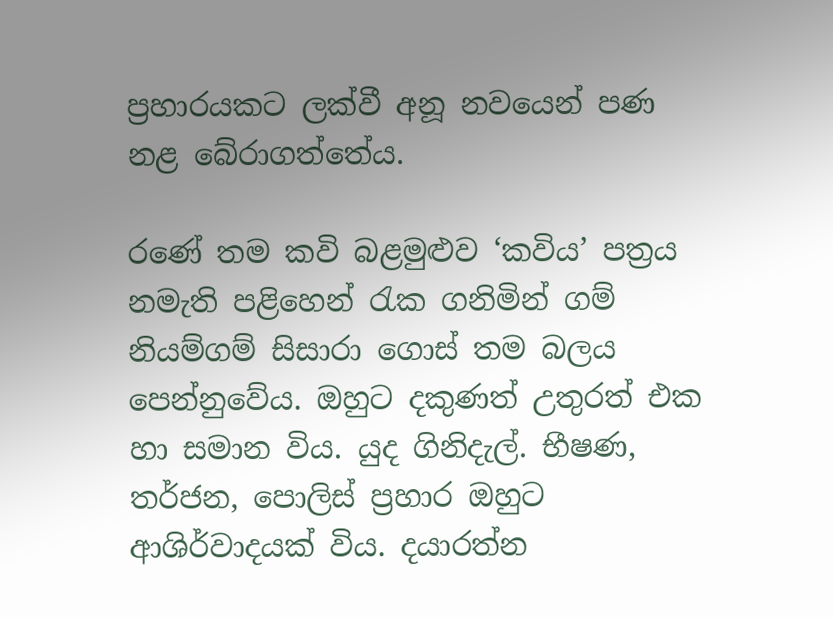ප්‍රහාරයකට ලක්වී අනූ නවයෙන් පණ නළ බේරාගත්තේය.

රණේ තම කවි බළමුළුව ‘කවිය’ පත්‍රය නමැති පළිහෙන් රැක ගනිමින් ගම් නියම්ගම් සිසාරා ගොස් තම බලය පෙන්නුවේය. ඔහුට දකුණත් උතුරත් එක හා සමාන විය. යුද ගිනිදැල්. භීෂණ, තර්ජන, පොලිස් ප්‍රහාර ඔහුට ආශිර්වාදයක් විය. දයාරත්න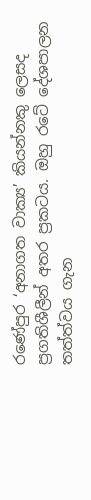රණේපුර ‘අනාගත වාක්‍ය’ කියන්නකු ලෙසද ප්‍රගතිශීලීන් අතර ප්‍රකටය. ඔහු රටේ දේශපාලන තත්ත්වය ගැන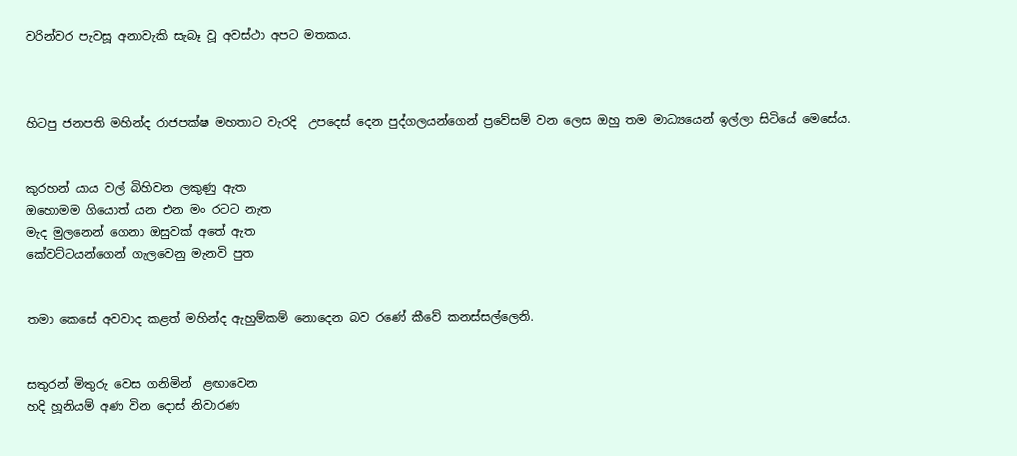වරින්වර පැවසූ අනාවැකි සැබෑ වූ අවස්ථා අපට මතකය.



හිටපු ජනපති මහින්ද රාජපක්ෂ මහතාට වැරදි  උපදෙස් දෙන පුද්ගලයන්ගෙන් ප්‍රවේසම් වන ලෙස ඔහු තම මාධ්‍යයෙන් ඉල්ලා සිටියේ මෙසේය.


කුරහන් යාය වල් බිහිවන ලකුණු ඇත
ඔහොමම ගියොත් යන එන මං රටට නැත
මැද මුලනෙන් ගෙනා ඔසුවක් අතේ ඇත
කේවට්ටයන්ගෙන් ගැලවෙනු මැනවි පුත


තමා කෙසේ අවවාද කළත් මහින්ද ඇහුම්කම් නොදෙන බව රණේ කීවේ කනස්සල්ලෙනි.


සතුරන් මිතුරු වෙස ගනිමින්  ළඟාවෙන
හදි හූනියම් අණ වින දොස් නිවාරණ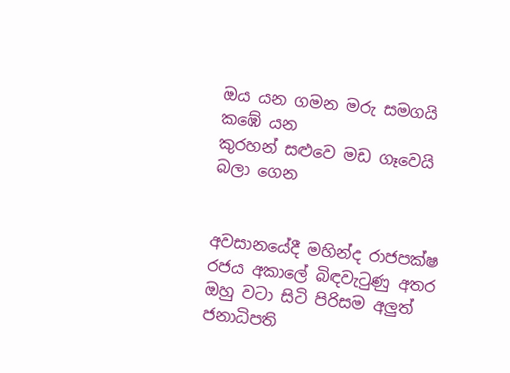ඔය යන ගමන මරු සමගයි  කඹේ යන
කුරහන් සළුවෙ මඩ ගෑවෙයි බලා ගෙන


අවසානයේදී මහින්ද රාජපක්ෂ රජය අකාලේ බිඳවැටුණු අතර ඔහු වටා සිටි පිරිසම අලුත් ජනාධිපති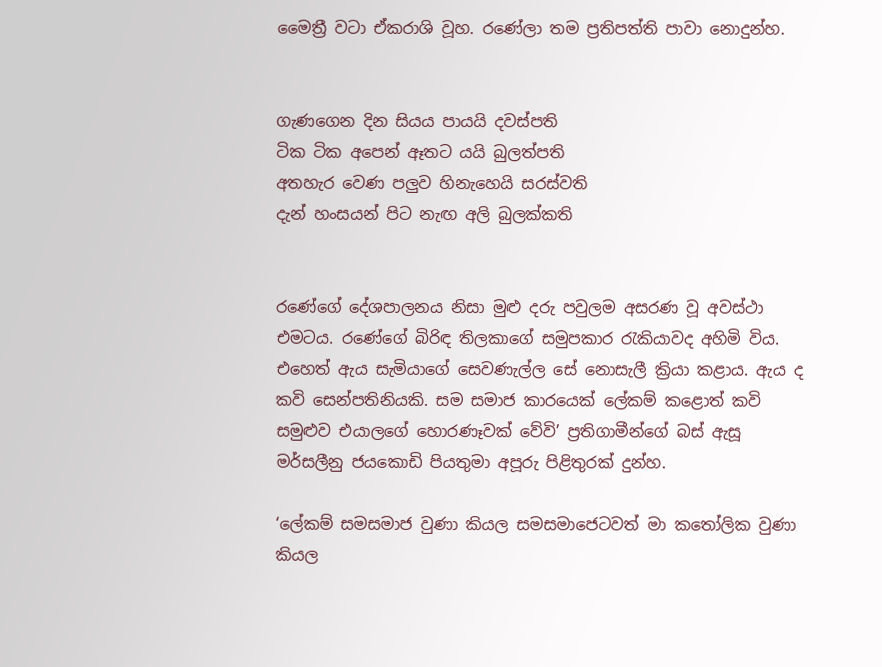මෛත්‍රී වටා ඒකරාශි වූහ. රණේලා තම ප්‍රතිපත්ති පාවා නොදුන්හ.


ගැණගෙන දින සියය පායයි දවස්පති
ටික ටික අපෙන් ඈතට යයි බුලත්පති
අතහැර වෙණ පලුව හිනැහෙයි සරස්වති
දැන් හංසයන් පිට නැඟ අලි බුලක්කති


රණේගේ දේශපාලනය නිසා මුළු දරු පවුලම අසරණ වූ අවස්ථා එමටය. රණේගේ බිරිඳ තිලකාගේ සමුපකාර රැකියාවද අහිමි විය.
එහෙත් ඇය සැමියාගේ සෙවණැල්ල සේ නොසැලී ක්‍රියා කළාය. ඇය ද කවි සෙන්පතිනියකි. සම සමාජ කාරයෙක් ලේකම් කළොත් කවි සමුළුව එයාලගේ හොරණෑවක් වේවි’ ප්‍රතිගාමීන්ගේ බස් ඇසූ මර්සලීනු ජයකොඩි පියතුමා අපූරු පිළිතුරක් දුන්හ.

‘ලේකම් සමසමාජ වුණා කියල සමසමාජෙටවත් මා කතෝලික වුණා කියල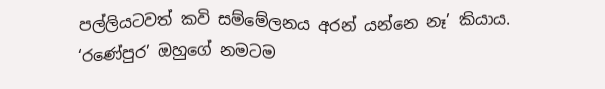පල්ලියටවත් කවි සම්මේලනය අරන් යන්නෙ නෑ’ කියාය. ‘රණේපුර’ ඔහුගේ නමටම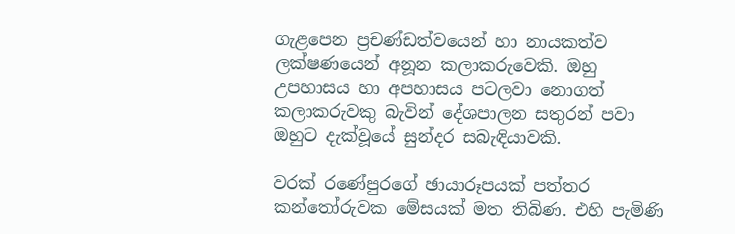ගැළපෙන ප්‍රචණ්ඩත්වයෙන් හා නායකත්ව ලක්ෂණයෙන් අනූන කලාකරුවෙකි. ඔහු උපහාසය හා අපහාසය පටලවා නොගත් කලාකරුවකු බැවින් දේශපාලන සතුරන් පවා ඔහුට දැක්වූයේ සුන්දර සබැඳියාවකි.

වරක් රණේපුරගේ ඡායාරූපයක් පත්තර කන්තෝරුවක මේසයක් මත තිබිණ. එහි පැමිණි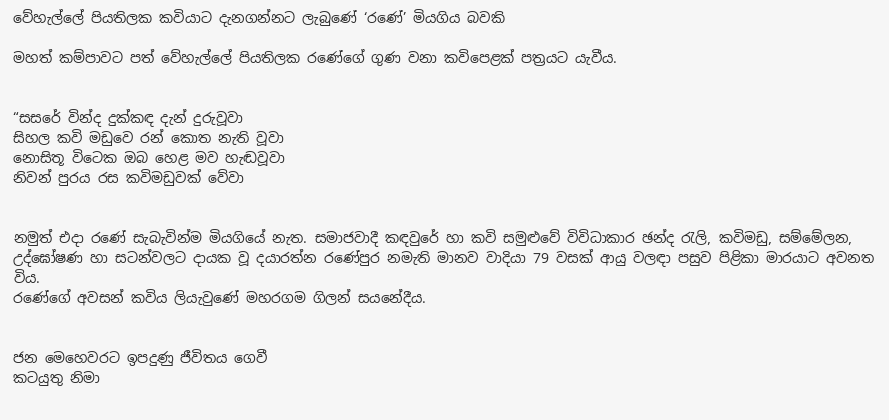වේහැල්ලේ පියතිලක කවියාට දැනගන්නට ලැබුණේ ‘රණේ’ මියගිය බවකි

මහත් කම්පාවට පත් වේහැල්ලේ පියතිලක රණේගේ ගුණ වනා කවිපෙළක් පත්‍රයට යැවීය.


“සසරේ වින්ද දුක්කඳ දැන් දුරුවූවා
සිහල කවි මඩුවෙ රන් කොත නැති වූවා
නොසිතූ විටෙක ඔබ හෙළ මව හැඬවූවා
නිවන් පුරය රස කවිමඩුවක් වේවා


නමුත් එදා රණේ සැබැවින්ම මියගියේ නැත. සමාජවාදී කඳවුරේ හා කවි සමුළුවේ විවිධාකාර ඡන්ද රැලි, කවිමඩු, සම්මේලන, උද්ඝෝෂණ හා සටන්වලට දායක වූ දයාරත්න රණේපුර නමැති මානව වාදියා 79 වසක් ආයු වලඳා පසුව පිළිකා මාරයාට අවනත විය.
රණේගේ අවසන් කවිය ලියැවුණේ මහරගම ගිලන් සයනේදීය.


ජන මෙහෙවරට ඉපදුණු ජීවිතය ගෙවී
කටයුතු නිමා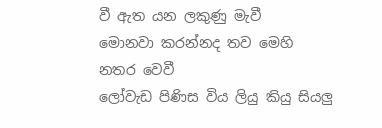වී ඇත යන ලකුණු මැවී
මොනවා කරන්නද තව මෙහි නතර වෙවී
ලෝවැඩ පිණිස විය ලියු කියු සියලු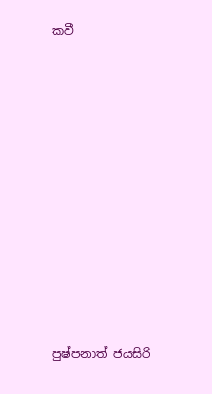කවී


















පුෂ්පනාත් ජයසිරි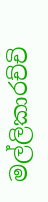මල්ලිකාරච්චි